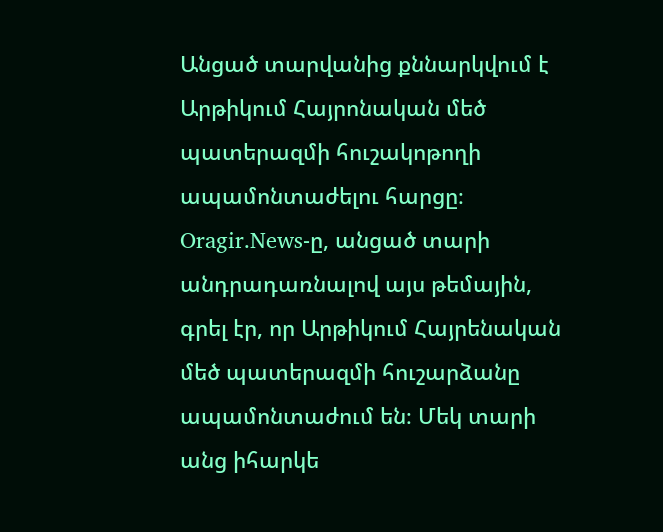Անցած տարվանից քննարկվում է Արթիկում Հայրոնական մեծ պատերազմի հուշակոթողի ապամոնտաժելու հարցը։
Oragir.News-ը, անցած տարի
անդրադառնալով այս թեմային, գրել էր, որ Արթիկում Հայրենական մեծ պատերազմի հուշարձանը ապամոնտաժում են։ Մեկ տարի անց իհարկե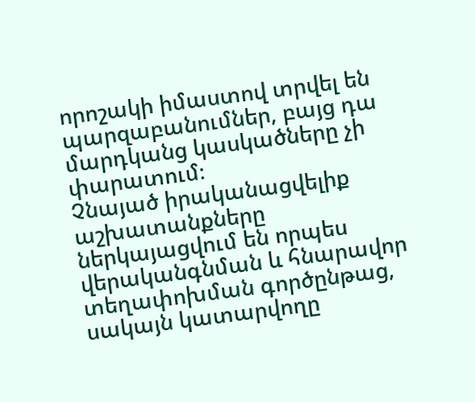որոշակի իմաստով տրվել են պարզաբանումներ, բայց դա մարդկանց կասկածները չի փարատում։
Չնայած իրականացվելիք աշխատանքները ներկայացվում են որպես վերականգնման և հնարավոր տեղափոխման գործընթաց, սակայն կատարվողը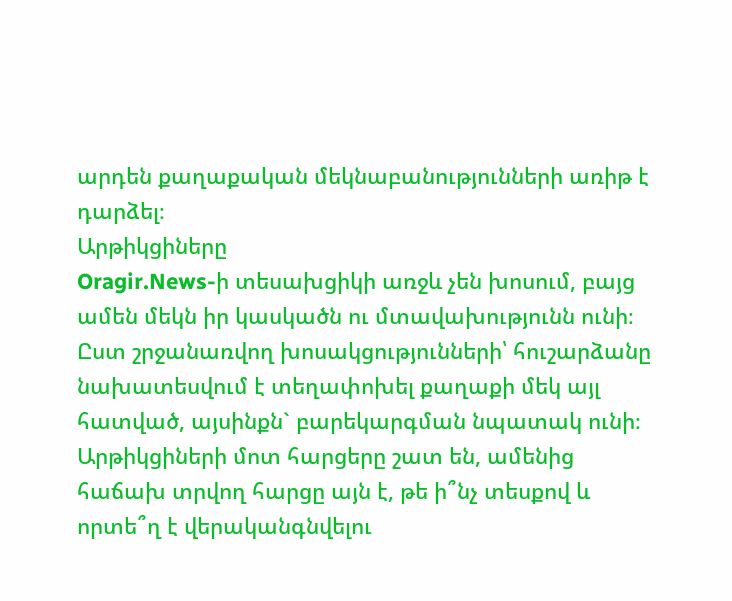արդեն քաղաքական մեկնաբանությունների առիթ է դարձել։
Արթիկցիները
Oragir.News-ի տեսախցիկի առջև չեն խոսում, բայց ամեն մեկն իր կասկածն ու մտավախությունն ունի։
Ըստ շրջանառվող խոսակցությունների՝ հուշարձանը նախատեսվում է տեղափոխել քաղաքի մեկ այլ հատված, այսինքն` բարեկարգման նպատակ ունի։
Արթիկցիների մոտ հարցերը շատ են, ամենից հաճախ տրվող հարցը այն է, թե ի՞նչ տեսքով և որտե՞ղ է վերականգնվելու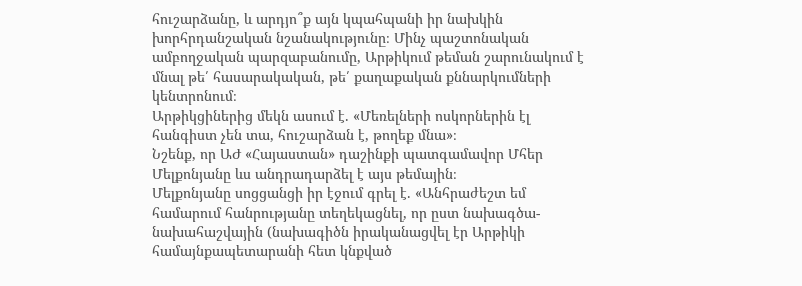հուշարձանը, և արդյո՞ք այն կպահպանի իր նախկին խորհրդանշական նշանակությունը։ Մինչ պաշտոնական ամբողջական պարզաբանումը, Արթիկում թեման շարունակում է մնալ թե՛ հասարակական, թե՛ քաղաքական քննարկումների կենտրոնում։
Արթիկցիներից մեկն ասում է. «Մեռելների ոսկորներին էլ հանգիստ չեն տա, հուշարձան է, թողեք մնա»։
Նշենք, որ ԱԺ «Հայաստան» դաշինքի պատգամավոր Մհեր Մելքոնյանը ևս անդրադարձել է այս թեմային։
Մելքոնյանը սոցցանցի իր էջում գրել է. «Անհրաժեշտ եմ համարում հանրությանը տեղեկացնել, որ ըստ նախագծա-նախահաշվային (նախագիծն իրականացվել էր Արթիկի համայնքապետարանի հետ կնքված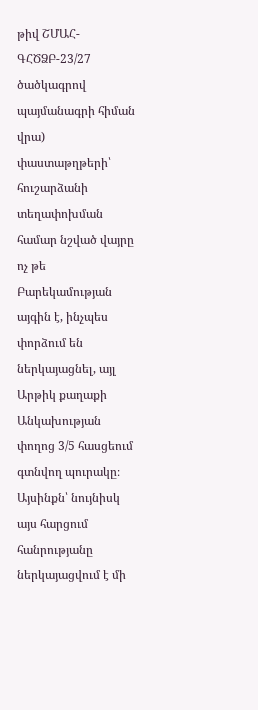թիվ ՇՄԱՀ-ԳՀԾՁԲ-23/27 ծածկագրով պայմանագրի հիման վրա) փաստաթղթերի՝ հուշարձանի տեղափոխման համար նշված վայրը ոչ թե Բարեկամության այգին է, ինչպես փորձում են ներկայացնել, այլ Արթիկ քաղաքի Անկախության փողոց 3/5 հասցեում գտնվող պուրակը։ Այսինքն՝ նույնիսկ այս հարցում հանրությանը ներկայացվում է մի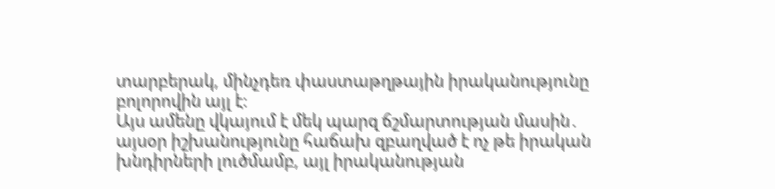տարբերակ, մինչդեռ փաստաթղթային իրականությունը բոլորովին այլ է։
Այս ամենը վկայում է մեկ պարզ ճշմարտության մասին․ այսօր իշխանությունը հաճախ զբաղված է ոչ թե իրական խնդիրների լուծմամբ, այլ իրականության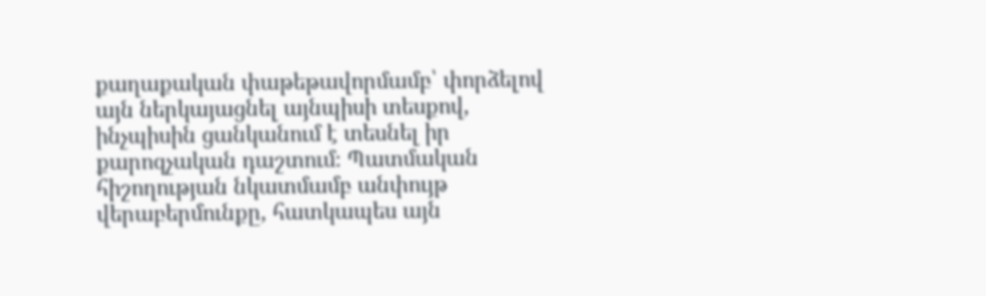քաղաքական փաթեթավորմամբ՝ փորձելով այն ներկայացնել այնպիսի տեսքով, ինչպիսին ցանկանում է տեսնել իր քարոզչական դաշտում։ Պատմական հիշողության նկատմամբ անփույթ վերաբերմունքը, հատկապես այն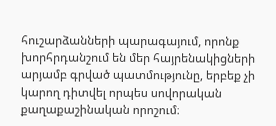հուշարձանների պարագայում, որոնք խորհրդանշում են մեր հայրենակիցների արյամբ գրված պատմությունը, երբեք չի կարող դիտվել որպես սովորական քաղաքաշինական որոշում։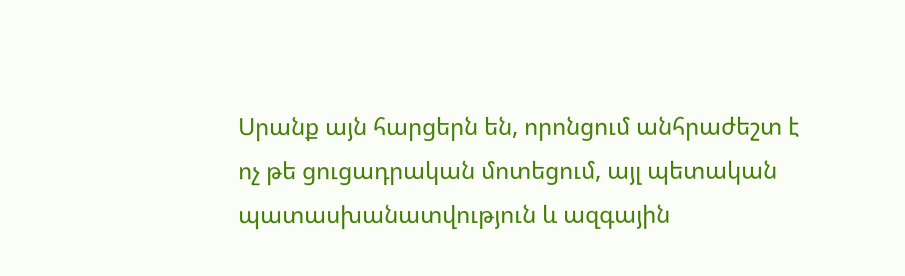Սրանք այն հարցերն են, որոնցում անհրաժեշտ է ոչ թե ցուցադրական մոտեցում, այլ պետական պատասխանատվություն և ազգային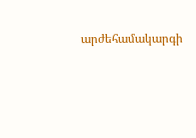արժեհամակարգի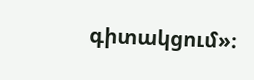գիտակցում»։